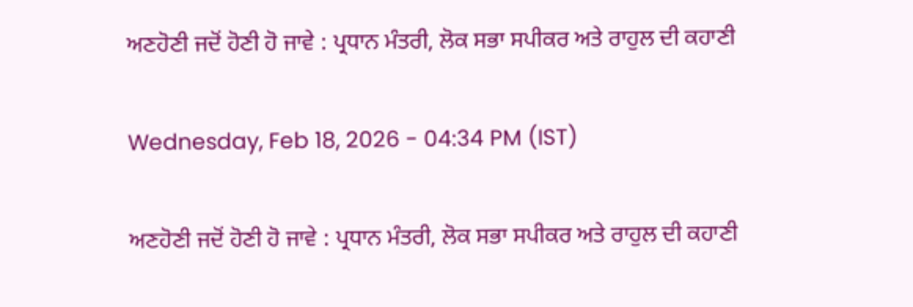ਅਣਹੋਣੀ ਜਦੋਂ ਹੋਣੀ ਹੋ ਜਾਵੇ : ਪ੍ਰਧਾਨ ਮੰਤਰੀ, ਲੋਕ ਸਭਾ ਸਪੀਕਰ ਅਤੇ ਰਾਹੁਲ ਦੀ ਕਹਾਣੀ

Wednesday, Feb 18, 2026 - 04:34 PM (IST)

ਅਣਹੋਣੀ ਜਦੋਂ ਹੋਣੀ ਹੋ ਜਾਵੇ : ਪ੍ਰਧਾਨ ਮੰਤਰੀ, ਲੋਕ ਸਭਾ ਸਪੀਕਰ ਅਤੇ ਰਾਹੁਲ ਦੀ ਕਹਾਣੀ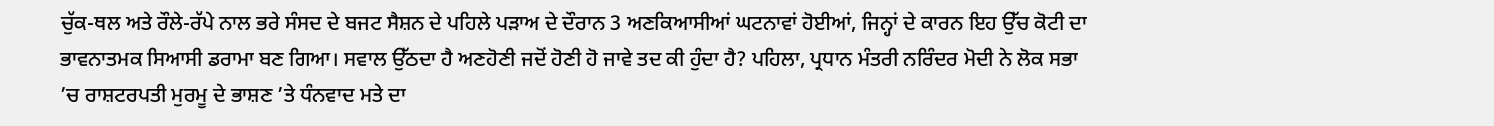ਚੁੱਕ-ਥਲ ਅਤੇ ਰੌਲੇ-ਰੱਪੇ ਨਾਲ ਭਰੇ ਸੰਸਦ ਦੇ ਬਜਟ ਸੈਸ਼ਨ ਦੇ ਪਹਿਲੇ ਪੜਾਅ ਦੇ ਦੌਰਾਨ 3 ਅਣਕਿਆਸੀਆਂ ਘਟਨਾਵਾਂ ਹੋਈਆਂ, ਜਿਨ੍ਹਾਂ ਦੇ ਕਾਰਨ ਇਹ ਉੱਚ ਕੋਟੀ ਦਾ ਭਾਵਨਾਤਮਕ ਸਿਆਸੀ ਡਰਾਮਾ ਬਣ ਗਿਆ। ਸਵਾਲ ਉੱਠਦਾ ਹੈ ਅਣਹੋਣੀ ਜਦੋਂ ਹੋਣੀ ਹੋ ਜਾਵੇ ਤਦ ਕੀ ਹੁੰਦਾ ਹੈ? ਪਹਿਲਾ, ਪ੍ਰਧਾਨ ਮੰਤਰੀ ਨਰਿੰਦਰ ਮੋਦੀ ਨੇ ਲੋਕ ਸਭਾ ’ਚ ਰਾਸ਼ਟਰਪਤੀ ਮੁਰਮੂ ਦੇ ਭਾਸ਼ਣ ’ਤੇ ਧੰਨਵਾਦ ਮਤੇ ਦਾ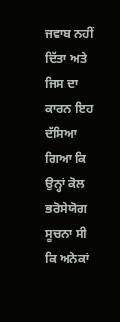ਜਵਾਬ ਨਹੀਂ ਦਿੱਤਾ ਅਤੇ ਜਿਸ ਦਾ ਕਾਰਨ ਇਹ ਦੱਸਿਆ ਗਿਆ ਕਿ ਉਨ੍ਹਾਂ ਕੋਲ ਭਰੋਸੇਯੋਗ ਸੂਚਨਾ ਸੀ ਕਿ ਅਨੇਕਾਂ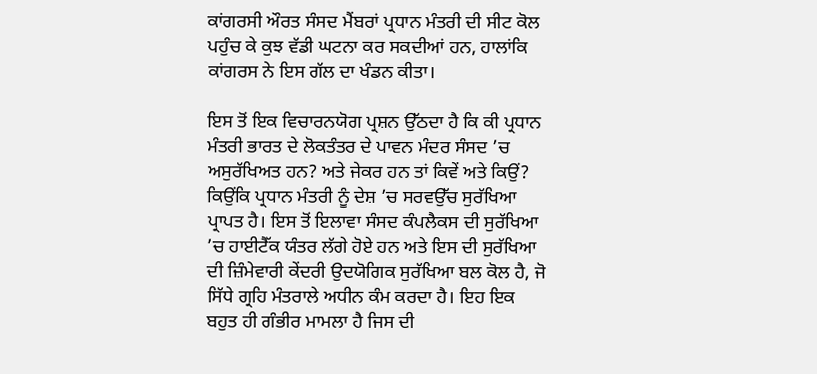ਕਾਂਗਰਸੀ ਔਰਤ ਸੰਸਦ ਮੈਂਬਰਾਂ ਪ੍ਰਧਾਨ ਮੰਤਰੀ ਦੀ ਸੀਟ ਕੋਲ ਪਹੁੰਚ ਕੇ ਕੁਝ ਵੱਡੀ ਘਟਨਾ ਕਰ ਸਕਦੀਆਂ ਹਨ, ਹਾਲਾਂਕਿ ਕਾਂਗਰਸ ਨੇ ਇਸ ਗੱਲ ਦਾ ਖੰਡਨ ਕੀਤਾ।

ਇਸ ਤੋਂ ਇਕ ਵਿਚਾਰਨਯੋਗ ਪ੍ਰਸ਼ਨ ਉੱਠਦਾ ਹੈ ਕਿ ਕੀ ਪ੍ਰਧਾਨ ਮੰਤਰੀ ਭਾਰਤ ਦੇ ਲੋਕਤੰਤਰ ਦੇ ਪਾਵਨ ਮੰਦਰ ਸੰਸਦ ’ਚ ਅਸੁਰੱਖਿਅਤ ਹਨ? ਅਤੇ ਜੇਕਰ ਹਨ ਤਾਂ ਕਿਵੇਂ ਅਤੇ ਕਿਉਂ? ਕਿਉਂਕਿ ਪ੍ਰਧਾਨ ਮੰਤਰੀ ਨੂੰ ਦੇਸ਼ ’ਚ ਸਰਵਉੱਚ ਸੁਰੱਖਿਆ ਪ੍ਰਾਪਤ ਹੈ। ਇਸ ਤੋਂ ਇਲਾਵਾ ਸੰਸਦ ਕੰਪਲੈਕਸ ਦੀ ਸੁਰੱਖਿਆ ’ਚ ਹਾਈਟੈੱਕ ਯੰਤਰ ਲੱਗੇ ਹੋਏ ਹਨ ਅਤੇ ਇਸ ਦੀ ਸੁਰੱਖਿਆ ਦੀ ਜ਼ਿੰਮੇਵਾਰੀ ਕੇਂਦਰੀ ਉਦਯੋਗਿਕ ਸੁਰੱਖਿਆ ਬਲ ਕੋਲ ਹੈ, ਜੋ ਸਿੱਧੇ ਗ੍ਰਹਿ ਮੰਤਰਾਲੇ ਅਧੀਨ ਕੰਮ ਕਰਦਾ ਹੈ। ਇਹ ਇਕ ਬਹੁਤ ਹੀ ਗੰਭੀਰ ਮਾਮਲਾ ਹੈ ਜਿਸ ਦੀ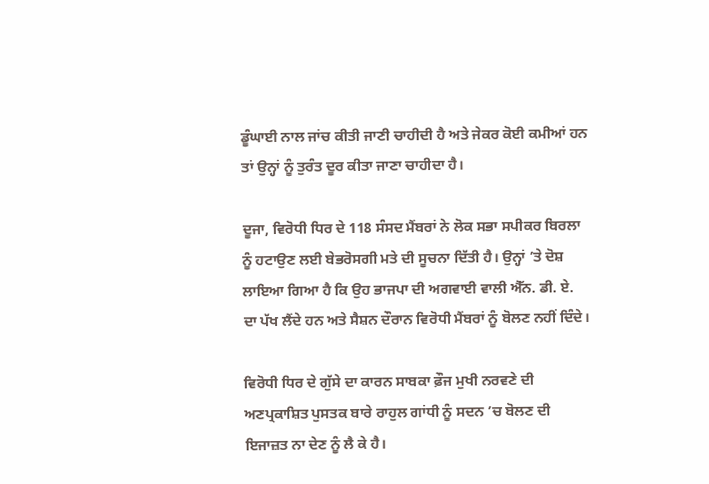ਡੂੰਘਾਈ ਨਾਲ ਜਾਂਚ ਕੀਤੀ ਜਾਣੀ ਚਾਹੀਦੀ ਹੈ ਅਤੇ ਜੇਕਰ ਕੋਈ ਕਮੀਆਂ ਹਨ ਤਾਂ ਉਨ੍ਹਾਂ ਨੂੰ ਤੁਰੰਤ ਦੂਰ ਕੀਤਾ ਜਾਣਾ ਚਾਹੀਦਾ ਹੈ।

ਦੂਜਾ, ਵਿਰੋਧੀ ਧਿਰ ਦੇ 118 ਸੰਸਦ ਮੈਂਬਰਾਂ ਨੇ ਲੋਕ ਸਭਾ ਸਪੀਕਰ ਬਿਰਲਾ ਨੂੰ ਹਟਾਉਣ ਲਈ ਬੇਭਰੋਸਗੀ ਮਤੇ ਦੀ ਸੂਚਨਾ ਦਿੱਤੀ ਹੈ। ਉਨ੍ਹਾਂ ’ਤੇ ਦੋਸ਼ ਲਾਇਆ ਗਿਆ ਹੈ ਕਿ ਉਹ ਭਾਜਪਾ ਦੀ ਅਗਵਾਈ ਵਾਲੀ ਐੱਨ. ਡੀ. ਏ. ਦਾ ਪੱਖ ਲੈਂਦੇ ਹਨ ਅਤੇ ਸੈਸ਼ਨ ਦੌਰਾਨ ਵਿਰੋਧੀ ਮੈਂਬਰਾਂ ਨੂੰ ਬੋਲਣ ਨਹੀਂ ਦਿੰਦੇ।

ਵਿਰੋਧੀ ਧਿਰ ਦੇ ਗੁੱਸੇ ਦਾ ਕਾਰਨ ਸਾਬਕਾ ਫ਼ੌਜ ਮੁਖੀ ਨਰਵਣੇ ਦੀ ਅਣਪ੍ਰਕਾਸ਼ਿਤ ਪੁਸਤਕ ਬਾਰੇ ਰਾਹੁਲ ਗਾਂਧੀ ਨੂੰ ਸਦਨ ’ਚ ਬੋਲਣ ਦੀ ਇਜਾਜ਼ਤ ਨਾ ਦੇਣ ਨੂੰ ਲੈ ਕੇ ਹੈ।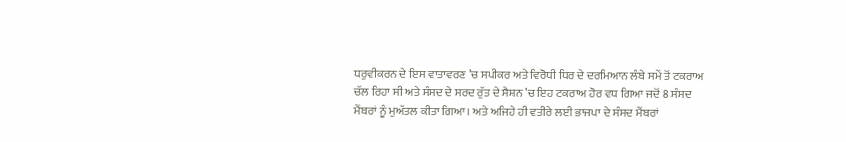ਧਰੁਵੀਕਰਨ ਦੇ ਇਸ ਵਾਤਾਵਰਣ ’ਚ ਸਪੀਕਰ ਅਤੇ ਵਿਰੋਧੀ ਧਿਰ ਦੇ ਦਰਮਿਆਨ ਲੰਬੇ ਸਮੇਂ ਤੋਂ ਟਕਰਾਅ ਚੱਲ ਰਿਹਾ ਸੀ ਅਤੇ ਸੰਸਦ ਦੇ ਸਰਦ ਰੁੱਤ ਦੇ ਸੈਸ਼ਨ ’ਚ ਇਹ ਟਕਰਾਅ ਹੋਰ ਵਧ ਗਿਆ ਜਦੋਂ 8 ਸੰਸਦ ਮੈਂਬਰਾਂ ਨੂੰ ਮੁਅੱਤਲ ਕੀਤਾ ਗਿਆ। ਅਤੇ ਅਜਿਹੇ ਹੀ ਵਤੀਰੇ ਲਈ ਭਾਜਪਾ ਦੇ ਸੰਸਦ ਮੈਂਬਰਾਂ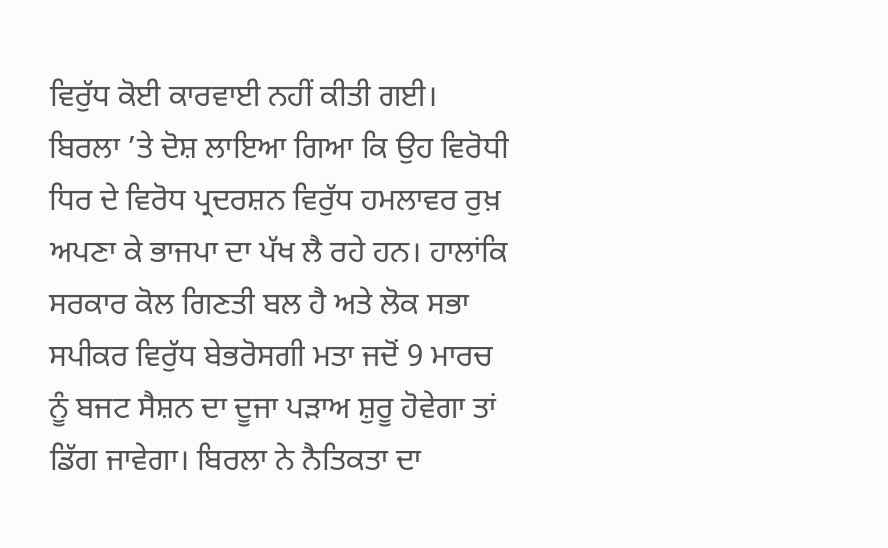ਵਿਰੁੱਧ ਕੋਈ ਕਾਰਵਾਈ ਨਹੀਂ ਕੀਤੀ ਗਈ। ਬਿਰਲਾ ’ਤੇ ਦੋਸ਼ ਲਾਇਆ ਗਿਆ ਕਿ ਉਹ ਵਿਰੋਧੀ ਧਿਰ ਦੇ ਵਿਰੋਧ ਪ੍ਰਦਰਸ਼ਨ ਵਿਰੁੱਧ ਹਮਲਾਵਰ ਰੁਖ਼ ਅਪਣਾ ਕੇ ਭਾਜਪਾ ਦਾ ਪੱਖ ਲੈ ਰਹੇ ਹਨ। ਹਾਲਾਂਕਿ ਸਰਕਾਰ ਕੋਲ ਗਿਣਤੀ ਬਲ ਹੈ ਅਤੇ ਲੋਕ ਸਭਾ ਸਪੀਕਰ ਵਿਰੁੱਧ ਬੇਭਰੋਸਗੀ ਮਤਾ ਜਦੋਂ 9 ਮਾਰਚ ਨੂੰ ਬਜਟ ਸੈਸ਼ਨ ਦਾ ਦੂਜਾ ਪੜਾਅ ਸ਼ੁਰੂ ਹੋਵੇਗਾ ਤਾਂ ਡਿੱਗ ਜਾਵੇਗਾ। ਬਿਰਲਾ ਨੇ ਨੈਤਿਕਤਾ ਦਾ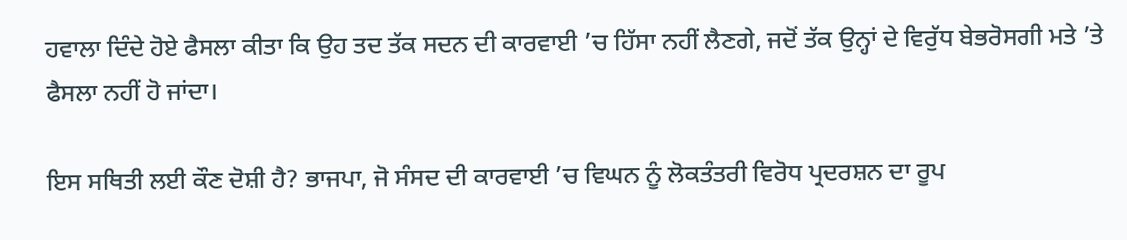ਹਵਾਲਾ ਦਿੰਦੇ ਹੋਏ ਫੈਸਲਾ ਕੀਤਾ ਕਿ ਉਹ ਤਦ ਤੱਕ ਸਦਨ ਦੀ ਕਾਰਵਾਈ ’ਚ ਹਿੱਸਾ ਨਹੀਂ ਲੈਣਗੇ, ਜਦੋਂ ਤੱਕ ਉਨ੍ਹਾਂ ਦੇ ਵਿਰੁੱਧ ਬੇਭਰੋਸਗੀ ਮਤੇ ’ਤੇ ਫੈਸਲਾ ਨਹੀਂ ਹੋ ਜਾਂਦਾ।

ਇਸ ਸਥਿਤੀ ਲਈ ਕੌਣ ਦੋਸ਼ੀ ਹੈ? ਭਾਜਪਾ, ਜੋ ਸੰਸਦ ਦੀ ਕਾਰਵਾਈ ’ਚ ਵਿਘਨ ਨੂੰ ਲੋਕਤੰਤਰੀ ਵਿਰੋਧ ਪ੍ਰਦਰਸ਼ਨ ਦਾ ਰੂਪ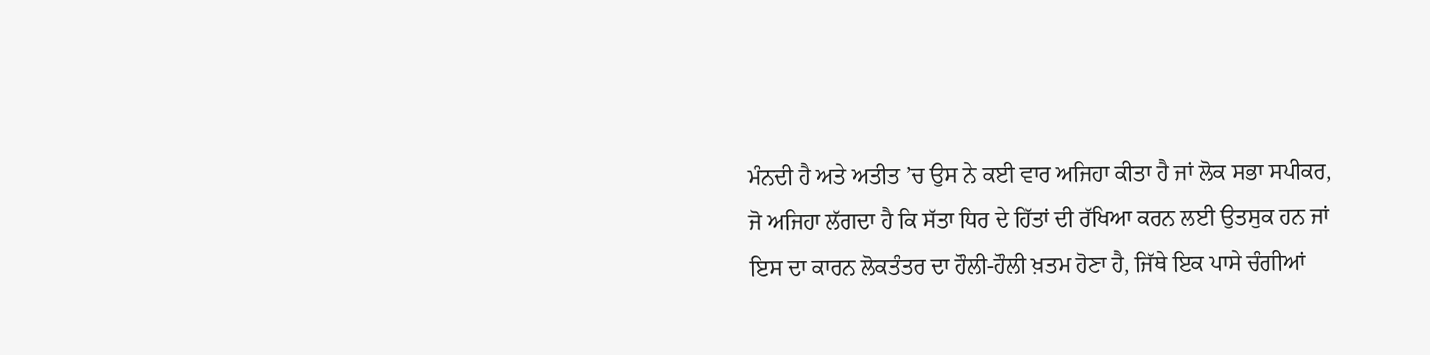ਮੰਨਦੀ ਹੈ ਅਤੇ ਅਤੀਤ ’ਚ ਉਸ ਨੇ ਕਈ ਵਾਰ ਅਜਿਹਾ ਕੀਤਾ ਹੈ ਜਾਂ ਲੋਕ ਸਭਾ ਸਪੀਕਰ, ਜੋ ਅਜਿਹਾ ਲੱਗਦਾ ਹੈ ਕਿ ਸੱਤਾ ਧਿਰ ਦੇ ਹਿੱਤਾਂ ਦੀ ਰੱਖਿਆ ਕਰਨ ਲਈ ਉਤਸੁਕ ਹਨ ਜਾਂ ਇਸ ਦਾ ਕਾਰਨ ਲੋਕਤੰਤਰ ਦਾ ਹੌਲੀ-ਹੌਲੀ ਖ਼ਤਮ ਹੋਣਾ ਹੈ, ਜਿੱਥੇ ਇਕ ਪਾਸੇ ਚੰਗੀਆਂ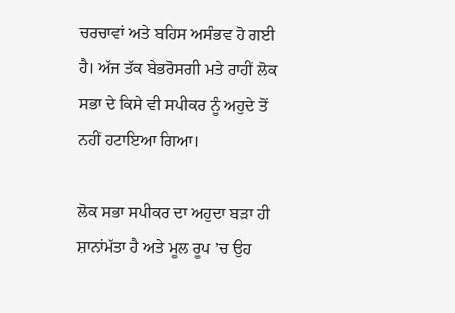ਚਰਚਾਵਾਂ ਅਤੇ ਬਹਿਸ ਅਸੰਭਵ ਹੋ ਗਈ ਹੈ। ਅੱਜ ਤੱਕ ਬੇਭਰੋਸਗੀ ਮਤੇ ਰਾਹੀਂ ਲੋਕ ਸਭਾ ਦੇ ਕਿਸੇ ਵੀ ਸਪੀਕਰ ਨੂੰ ਅਹੁਦੇ ਤੋਂ ਨਹੀਂ ਹਟਾਇਆ ਗਿਆ।

ਲੋਕ ਸਭਾ ਸਪੀਕਰ ਦਾ ਅਹੁਦਾ ਬੜਾ ਹੀ ਸ਼ਾਨਾਂਮੱਤਾ ਹੈ ਅਤੇ ਮੂਲ ਰੂਪ ’ਚ ਉਹ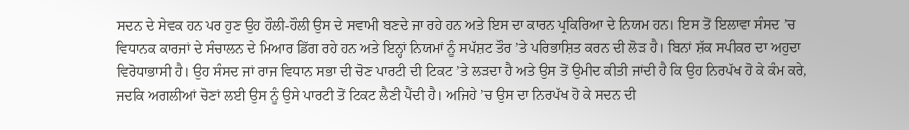ਸਦਨ ਦੇ ਸੇਵਕ ਹਨ ਪਰ ਹੁਣ ਉਹ ਹੌਲੀ-ਹੌਲੀ ਉਸ ਦੇ ਸਵਾਮੀ ਬਣਦੇ ਜਾ ਰਹੇ ਹਨ ਅਤੇ ਇਸ ਦਾ ਕਾਰਨ ਪ੍ਰਕਿਰਿਆ ਦੇ ਨਿਯਮ ਹਨ। ਇਸ ਤੋਂ ਇਲਾਵਾ ਸੰਸਦ ’ਚ ਵਿਧਾਨਕ ਕਾਰਜਾਂ ਦੇ ਸੰਚਾਲਨ ਦੇ ਮਿਆਰ ਡਿੱਗ ਰਹੇ ਹਨ ਅਤੇ ਇਨ੍ਹਾਂ ਨਿਯਮਾਂ ਨੂੰ ਸਪੱਸ਼ਟ ਤੌਰ ’ਤੇ ਪਰਿਭਾਸ਼ਿਤ ਕਰਨ ਦੀ ਲੋੜ ਹੈ। ਬਿਨਾਂ ਸ਼ੱਕ ਸਪੀਕਰ ਦਾ ਅਹੁਦਾ ਵਿਰੋਧਾਭਾਸੀ ਹੈ। ਉਹ ਸੰਸਦ ਜਾਂ ਰਾਜ ਵਿਧਾਨ ਸਭਾ ਦੀ ਚੋਣ ਪਾਰਟੀ ਦੀ ਟਿਕਟ ’ਤੇ ਲੜਦਾ ਹੈ ਅਤੇ ਉਸ ਤੋਂ ਉਮੀਦ ਕੀਤੀ ਜਾਂਦੀ ਹੈ ਕਿ ਉਹ ਨਿਰਪੱਖ ਹੋ ਕੇ ਕੰਮ ਕਰੇ, ਜਦਕਿ ਅਗਲੀਆਂ ਚੋਣਾਂ ਲਈ ਉਸ ਨੂੰ ਉਸੇ ਪਾਰਟੀ ਤੋਂ ਟਿਕਟ ਲੈਣੀ ਪੈਂਦੀ ਹੈ। ਅਜਿਹੇ ’ਚ ਉਸ ਦਾ ਨਿਰਪੱਖ ਹੋ ਕੇ ਸਦਨ ਦੀ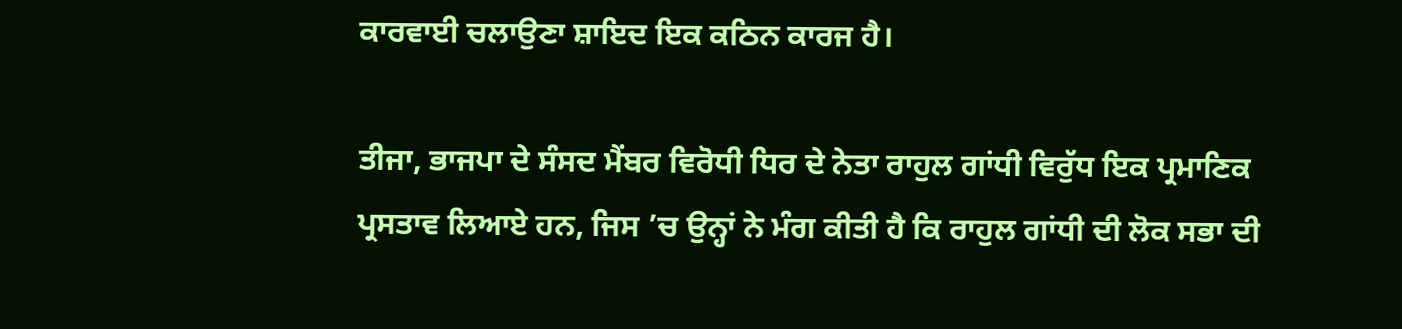ਕਾਰਵਾਈ ਚਲਾਉਣਾ ਸ਼ਾਇਦ ਇਕ ਕਠਿਨ ਕਾਰਜ ਹੈ।

ਤੀਜਾ, ਭਾਜਪਾ ਦੇ ਸੰਸਦ ਮੈਂਬਰ ਵਿਰੋਧੀ ਧਿਰ ਦੇ ਨੇਤਾ ਰਾਹੁਲ ਗਾਂਧੀ ਵਿਰੁੱਧ ਇਕ ਪ੍ਰਮਾਣਿਕ ਪ੍ਰਸਤਾਵ ਲਿਆਏ ਹਨ, ਜਿਸ ’ਚ ਉਨ੍ਹਾਂ ਨੇ ਮੰਗ ਕੀਤੀ ਹੈ ਕਿ ਰਾਹੁਲ ਗਾਂਧੀ ਦੀ ਲੋਕ ਸਭਾ ਦੀ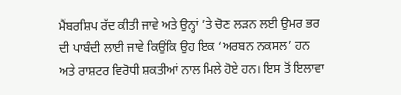ਮੈਂਬਰਸ਼ਿਪ ਰੱਦ ਕੀਤੀ ਜਾਵੇ ਅਤੇ ਉਨ੍ਹਾਂ ’ਤੇ ਚੋਣ ਲੜਨ ਲਈ ਉਮਰ ਭਰ ਦੀ ਪਾਬੰਦੀ ਲਾਈ ਜਾਵੇ ਕਿਉਂਕਿ ਉਹ ਇਕ ‘ਅਰਬਨ ਨਕਸਲ’ ਹਨ ਅਤੇ ਰਾਸ਼ਟਰ ਵਿਰੋਧੀ ਸ਼ਕਤੀਆਂ ਨਾਲ ਮਿਲੇ ਹੋਏ ਹਨ। ਇਸ ਤੋਂ ਇਲਾਵਾ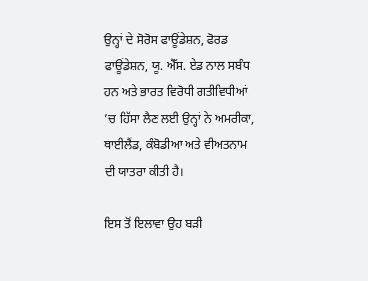ਉਨ੍ਹਾਂ ਦੇ ਸੋਰੋਸ ਫਾਊਂਡੇਸ਼ਨ, ਫੋਰਡ ਫਾਊਂਡੇਸ਼ਨ, ਯੂ. ਐੱਸ. ਏਡ ਨਾਲ ਸਬੰਧ ਹਨ ਅਤੇ ਭਾਰਤ ਵਿਰੋਧੀ ਗਤੀਵਿਧੀਆਂ ’ਚ ਹਿੱਸਾ ਲੈਣ ਲਈ ਉਨ੍ਹਾਂ ਨੇ ਅਮਰੀਕਾ, ਥਾਈਲੈਂਡ, ਕੰਬੋਡੀਆ ਅਤੇ ਵੀਅਤਨਾਮ ਦੀ ਯਾਤਰਾ ਕੀਤੀ ਹੈ।

ਇਸ ਤੋਂ ਇਲਾਵਾ ਉਹ ਬੜੀ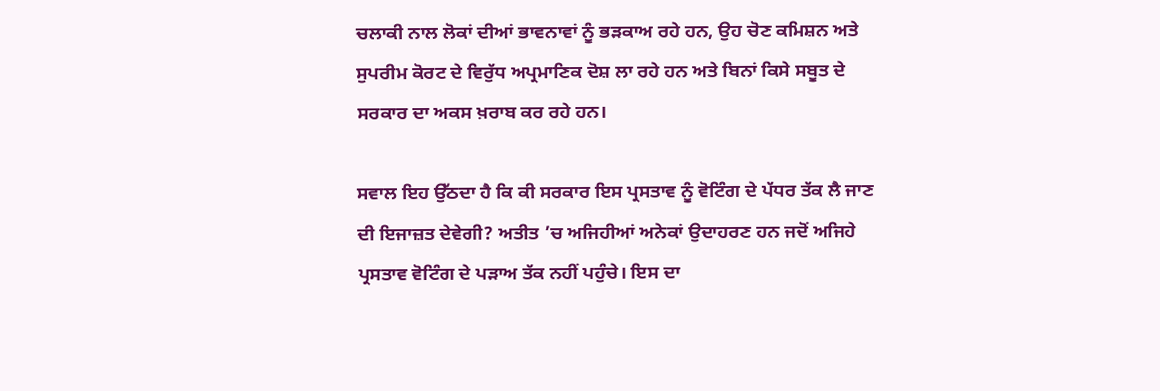ਚਲਾਕੀ ਨਾਲ ਲੋਕਾਂ ਦੀਆਂ ਭਾਵਨਾਵਾਂ ਨੂੰ ਭੜਕਾਅ ਰਹੇ ਹਨ, ਉਹ ਚੋਣ ਕਮਿਸ਼ਨ ਅਤੇ ਸੁਪਰੀਮ ਕੋਰਟ ਦੇ ਵਿਰੁੱਧ ਅਪ੍ਰਮਾਣਿਕ ਦੋਸ਼ ਲਾ ਰਹੇ ਹਨ ਅਤੇ ਬਿਨਾਂ ਕਿਸੇ ਸਬੂਤ ਦੇ ਸਰਕਾਰ ਦਾ ਅਕਸ ਖ਼ਰਾਬ ਕਰ ਰਹੇ ਹਨ।

ਸਵਾਲ ਇਹ ਉੱਠਦਾ ਹੈ ਕਿ ਕੀ ਸਰਕਾਰ ਇਸ ਪ੍ਰਸਤਾਵ ਨੂੰ ਵੋਟਿੰਗ ਦੇ ਪੱਧਰ ਤੱਕ ਲੈ ਜਾਣ ਦੀ ਇਜਾਜ਼ਤ ਦੇਵੇਗੀ? ਅਤੀਤ ’ਚ ਅਜਿਹੀਆਂ ਅਨੇਕਾਂ ਉਦਾਹਰਣ ਹਨ ਜਦੋਂ ਅਜਿਹੇ ਪ੍ਰਸਤਾਵ ਵੋਟਿੰਗ ਦੇ ਪੜਾਅ ਤੱਕ ਨਹੀਂ ਪਹੁੰਚੇ। ਇਸ ਦਾ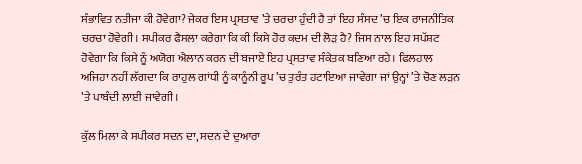ਸੰਭਾਵਿਤ ਨਤੀਜਾ ਕੀ ਹੋਵੇਗਾ? ਜੇਕਰ ਇਸ ਪ੍ਰਸਤਾਵ ’ਤੇ ਚਰਚਾ ਹੁੰਦੀ ਹੈ ਤਾਂ ਇਹ ਸੰਸਦ ’ਚ ਇਕ ਰਾਜਨੀਤਿਕ ਚਰਚਾ ਹੋਵੇਗੀ। ਸਪੀਕਰ ਫੈਸਲਾ ਕਰੇਗਾ ਕਿ ਕੀ ਕਿਸੇ ਹੋਰ ਕਦਮ ਦੀ ਲੋੜ ਹੈ? ਜਿਸ ਨਾਲ ਇਹ ਸਪੱਸ਼ਟ ਹੋਵੇਗਾ ਕਿ ਕਿਸੇ ਨੂੰ ਅਯੋਗ ਐਲਾਨ ਕਰਨ ਦੀ ਬਜਾਏ ਇਹ ਪ੍ਰਸਤਾਵ ਸੰਕੇਤਕ ਬਣਿਆ ਰਹੇ। ਫਿਲਹਾਲ ਅਜਿਹਾ ਨਹੀਂ ਲੱਗਦਾ ਕਿ ਰਾਹੁਲ ਗਾਂਧੀ ਨੂੰ ਕਾਨੂੰਨੀ ਰੂਪ ’ਚ ਤੁਰੰਤ ਹਟਾਇਆ ਜਾਵੇਗਾ ਜਾਂ ਉਨ੍ਹਾਂ ’ਤੇ ਚੋਣ ਲੜਨ ’ਤੇ ਪਾਬੰਦੀ ਲਾਈ ਜਾਵੇਗੀ।

ਕੁੱਲ ਮਿਲਾ ਕੇ ਸਪੀਕਰ ਸਦਨ ਦਾ, ਸਦਨ ਦੇ ਦੁਆਰਾ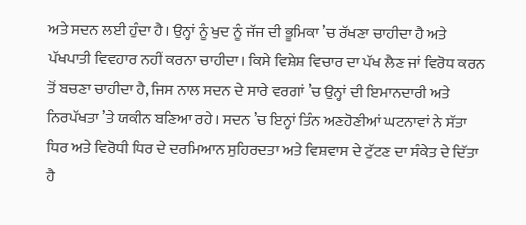ਅਤੇ ਸਦਨ ਲਈ ਹੁੰਦਾ ਹੈ। ਉਨ੍ਹਾਂ ਨੂੰ ਖੁਦ ਨੂੰ ਜੱਜ ਦੀ ਭੂਮਿਕਾ ’ਚ ਰੱਖਣਾ ਚਾਹੀਦਾ ਹੈ ਅਤੇ ਪੱਖਪਾਤੀ ਵਿਵਹਾਰ ਨਹੀਂ ਕਰਨਾ ਚਾਹੀਦਾ। ਕਿਸੇ ਵਿਸ਼ੇਸ਼ ਵਿਚਾਰ ਦਾ ਪੱਖ ਲੈਣ ਜਾਂ ਵਿਰੋਧ ਕਰਨ ਤੋਂ ਬਚਣਾ ਚਾਹੀਦਾ ਹੈ, ਜਿਸ ਨਾਲ ਸਦਨ ਦੇ ਸਾਰੇ ਵਰਗਾਂ ’ਚ ਉਨ੍ਹਾਂ ਦੀ ਇਮਾਨਦਾਰੀ ਅਤੇ ਨਿਰਪੱਖਤਾ ’ਤੇ ਯਕੀਨ ਬਣਿਆ ਰਹੇ। ਸਦਨ ’ਚ ਇਨ੍ਹਾਂ ਤਿੰਨ ਅਣਹੋਣੀਆਂ ਘਟਨਾਵਾਂ ਨੇ ਸੱਤਾ ਧਿਰ ਅਤੇ ਵਿਰੋਧੀ ਧਿਰ ਦੇ ਦਰਮਿਆਨ ਸੁਹਿਰਦਤਾ ਅਤੇ ਵਿਸ਼ਵਾਸ ਦੇ ਟੁੱਟਣ ਦਾ ਸੰਕੇਤ ਦੇ ਦਿੱਤਾ ਹੈ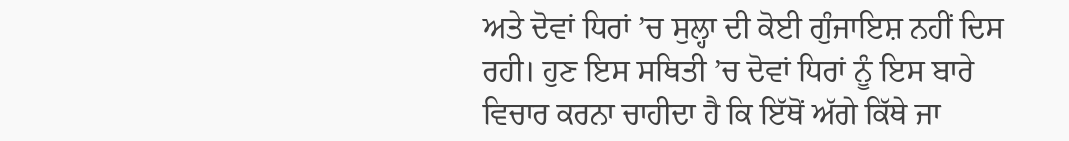ਅਤੇ ਦੋਵਾਂ ਧਿਰਾਂ ’ਚ ਸੁਲ੍ਹਾ ਦੀ ਕੋਈ ਗੁੰਜਾਇਸ਼ ਨਹੀਂ ਦਿਸ ਰਹੀ। ਹੁਣ ਇਸ ਸਥਿਤੀ ’ਚ ਦੋਵਾਂ ਧਿਰਾਂ ਨੂੰ ਇਸ ਬਾਰੇ ਵਿਚਾਰ ਕਰਨਾ ਚਾਹੀਦਾ ਹੈ ਕਿ ਇੱਥੋਂ ਅੱਗੇ ਕਿੱਥੇ ਜਾ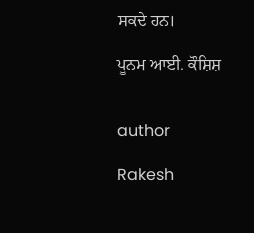ਸਕਦੇ ਹਨ।

ਪੂਨਮ ਆਈ. ਕੌਸ਼ਿਸ਼


author

Rakesh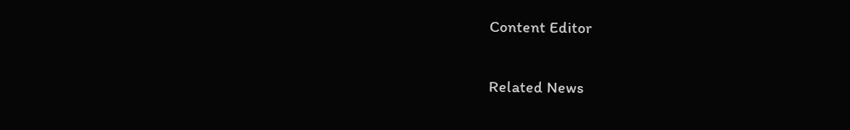Content Editor

Related News